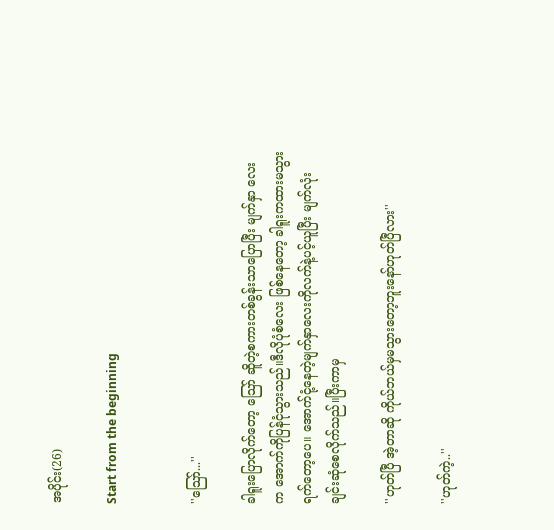အပိုင်း(26)

Start from the beginning


''သြော်...''

ခါရူးပြောလိုက်တော့ သြော် ဆိူတဲ့စကားတစ်ခွန်းသာပြောပြီး မျက်နှာ လေးက အောက်ကိုပြန်ငုံသွားသည်။ဒီလိုပုံစံလေး ဖြစ်နေတော့ ခါရူးကထားမသွားရက်တော့ပေ။ အောက်ငုံ့နေတဲ့မျက်နှာလေးကိုလက်နဲ့ပင့်ယူပြီး မျက်လုံးချင်းဆုံစေလိုက်သည်။ပြီးကာမှ

''ဟုတ်ပြီ အဲ့တာဆို ကိုယ်ဘယ်မှမသွားတော့ဘူးနော်ဟုတ်ပြီလား''

''ဟုတ်ကဲ့..''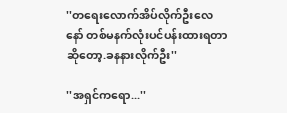''တရေးလောက်အိပ်လိုက်ဦးလေနော် တစ်မနက်လုံးပင်ပန်းထားရတာဆိုတော့.ခနနားလိုက်ဦး''

''အရှင်ကရော...''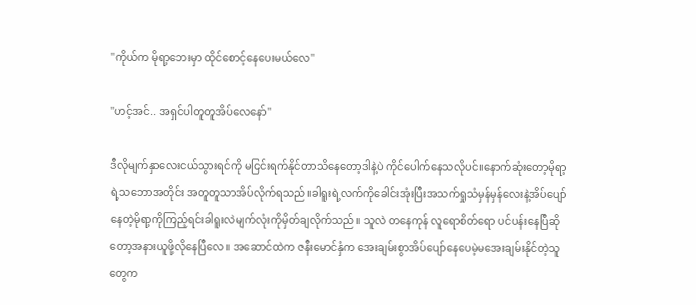''ကိုယ်က မိုရာ့ဘေးမှာ ထိုင်စောင့်နေပေးမယ်လေ''

''ဟင့်အင်.. အရှင်ပါတူတူအိပ်လေနော်''

ဒီလိုမျက်နှာလေးငယ်သွားရင်ကို မငြင်းရက်နိုင်တာသိနေတော့ဒါနဲ့ပဲ ကိုင်ပေါက်နေသလိုပင်။နောက်ဆုံးတော့မိုရာ့ရဲ့သဘောအတိုင်း အတူတူသာအိပ်လိုက်ရသည်။ခါရူးရဲ့လက်ကိုခေါင်းအုံးပြီးအသက်ရှုသံမှန်မှန်လေးနဲ့အိပ်ပျော်နေတဲ့မိုရာ့ကိုကြည့်ရင်းခါရူးလဲမျက်လုံးကိုမှိတ်ချလိုက်သည်။ သူလဲ တနေကုန် လူရောစိတ်ရော ပင်ပန်းနေပြီဆိုတော့အနားယူဖို့လိုနေပြီလေ။ အဆောင်ထဲက ဇနီးမောင်နှံက အေးချမ်းစွာအိပ်ပျော်နေပေမဲ့မအေးချမ်းနိုင်တဲ့သူတွေက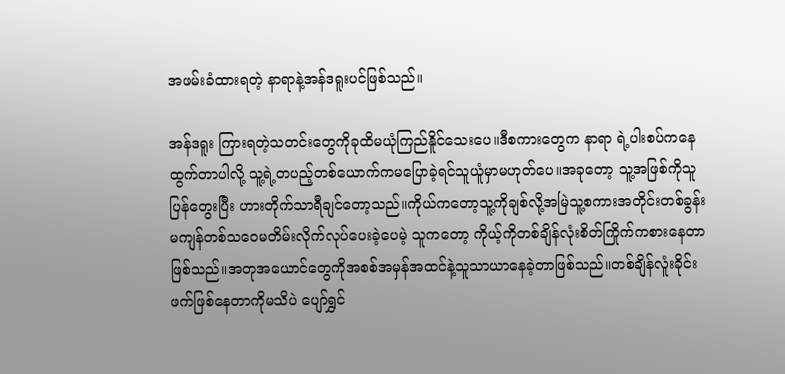အဖမ်းခံထားရတဲ့ နာရာနဲ့အန်ဒရူးပင်ဖြစ်သည်။

အန်ဒရူး ကြားရတဲ့သတင်းတွေကိုခုထိမယုံကြည်နိူင်သေးပေ။ဒီစကားတွေက နာရာ ရဲ့ပါးစပ်ကနေထွက်တာပါလို့ သူ့ရဲ့တပည့်တစ်ယောက်ကမပြောခဲ့ရင်သူယူံမှာမဟုတ်ပေ။အခုတော့ သူ့အဖြစ်ကိုသူပြန်တွေးပြီး ဟားတိုက်သာရီချင်တော့သည်။ကိုယ်ကတော့သူ့ကိုချစ်လို့အမြဲသူ့စကားအတိုင်းတစ်ခွန်းမကျန်တစ်သဝေမတိမ်းလိုက်လုပ်ပေးခဲ့ပေမဲ့ သူကတော့ ကိုယ့်ကိုတစ်ချိန်လုံးစိတ်ကြိုက်ကစားနေတာဖြစ်သည်။အတုအယောင်တွေကိုအစစ်အမှန်အထင်နဲ့သူသာယာနေခဲ့တာဖြစ်သည်။တစ်ချိန်လူံးခိုင်းဖက်ဖြစ်နေတာကိုမသိပဲ ပျော်ရွှင်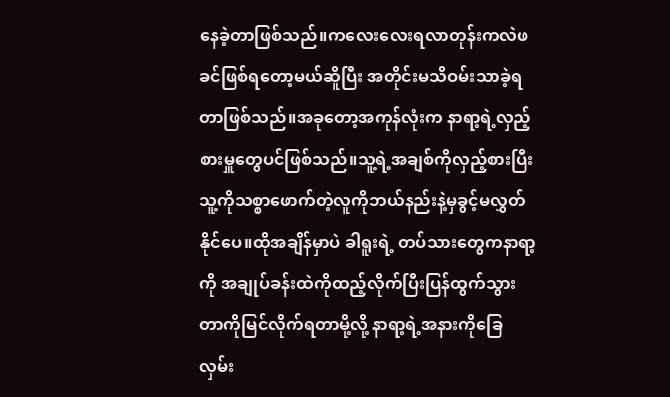နေခဲ့တာဖြစ်သည်။ကလေးလေးရလာတုန်းကလဲဖခင်ဖြစ်ရတော့မယ်ဆိူပြီး အတိုင်းမသိဝမ်းသာခဲ့ရတာဖြစ်သည်။အခုတော့အကုန်လုံးက နာရာ့ရဲ့လှည့်စားမှူတွေပင်ဖြစ်သည်။သူ့ရဲ့အချစ်ကိုလှည့်စားပြီး သူ့ကိုသစ္စာဖောက်တဲ့လူကိုဘယ်နည်းနဲ့မှခွင့်မလွှတ်နိုင်ပေ။ထိုအချိန်မှာပဲ ခါရူးရဲ့ တပ်သားတွေကနာရာ့ကို အချုပ်ခန်းထဲကိုထည့်လိုက်ပြီးပြန်ထွက်သွားတာကိုမြင်လိုက်ရတာမို့လို့ နာရာ့ရဲ့အနားကိုခြေလှမ်း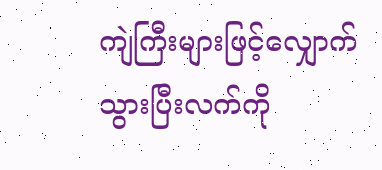ကျဲကြီးများဖြင့်လျှောက်သွားပြီးလက်ကို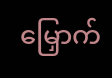မြှောက်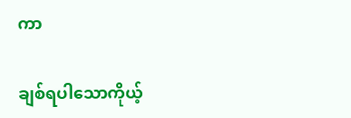ကာ

ချစ်ရပါသောကိုယ့်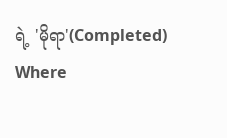ရဲ့ 'မိုရာ'(Completed) Where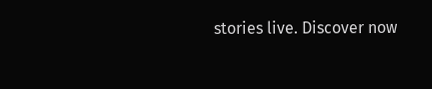stories live. Discover now